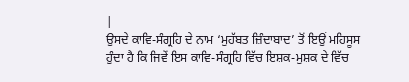|
ਉਸਦੇ ਕਾਵਿ-ਸੰਗ੍ਰਹਿ ਦੇ ਨਾਮ ‘ਮੁਹੱਬਤ ਜ਼ਿੰਦਾਬਾਦ’ ਤੋਂ ਇਉਂ ਮਹਿਸੂਸ ਹੁੰਦਾ ਹੈ ਕਿ ਜਿਵੇਂ ਇਸ ਕਾਵਿ-ਸੰਗ੍ਰਹਿ ਵਿੱਚ ਇਸ਼ਕ-ਮੁਸ਼ਕ ਦੇ ਵਿੱਚ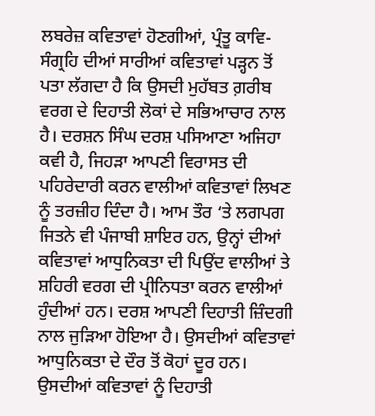ਲਬਰੇਜ਼ ਕਵਿਤਾਵਾਂ ਹੋਣਗੀਆਂ, ਪ੍ਰੰਤੂ ਕਾਵਿ-ਸੰਗ੍ਰਹਿ ਦੀਆਂ ਸਾਰੀਆਂ ਕਵਿਤਾਵਾਂ ਪੜ੍ਹਨ ਤੋਂ ਪਤਾ ਲੱਗਦਾ ਹੈ ਕਿ ਉਸਦੀ ਮੁਹੱਬਤ ਗ਼ਰੀਬ ਵਰਗ ਦੇ ਦਿਹਾਤੀ ਲੋਕਾਂ ਦੇ ਸਭਿਆਚਾਰ ਨਾਲ ਹੈ। ਦਰਸ਼ਨ ਸਿੰਘ ਦਰਸ਼ ਪਸਿਆਣਾ ਅਜਿਹਾ ਕਵੀ ਹੈ, ਜਿਹੜਾ ਆਪਣੀ ਵਿਰਾਸਤ ਦੀ ਪਹਿਰੇਦਾਰੀ ਕਰਨ ਵਾਲੀਆਂ ਕਵਿਤਾਵਾਂ ਲਿਖਣ ਨੂੰ ਤਰਜ਼ੀਹ ਦਿੰਦਾ ਹੈ। ਆਮ ਤੌਰ ‘ਤੇ ਲਗਪਗ ਜਿਤਨੇ ਵੀ ਪੰਜਾਬੀ ਸ਼ਾਇਰ ਹਨ, ਉਨ੍ਹਾਂ ਦੀਆਂ ਕਵਿਤਾਵਾਂ ਆਧੁਨਿਕਤਾ ਦੀ ਪਿਉਂਦ ਵਾਲੀਆਂ ਤੇ ਸ਼ਹਿਰੀ ਵਰਗ ਦੀ ਪ੍ਰੀਨਿਧਤਾ ਕਰਨ ਵਾਲੀਆਂ ਹੁੰਦੀਆਂ ਹਨ। ਦਰਸ਼ ਆਪਣੀ ਦਿਹਾਤੀ ਜ਼ਿੰਦਗੀ ਨਾਲ ਜੁੜਿਆ ਹੋਇਆ ਹੈ। ਉਸਦੀਆਂ ਕਵਿਤਾਵਾਂ ਆਧੁਨਿਕਤਾ ਦੇ ਦੌਰ ਤੋਂ ਕੋਹਾਂ ਦੂਰ ਹਨ। ਉਸਦੀਆਂ ਕਵਿਤਾਵਾਂ ਨੂੰ ਦਿਹਾਤੀ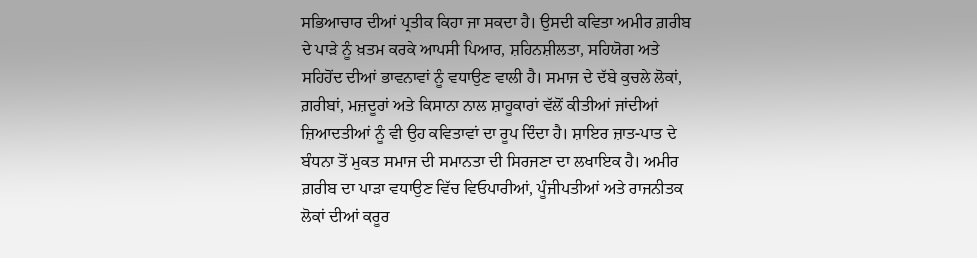ਸਭਿਆਚਾਰ ਦੀਆਂ ਪ੍ਰਤੀਕ ਕਿਹਾ ਜਾ ਸਕਦਾ ਹੈ। ਉਸਦੀ ਕਵਿਤਾ ਅਮੀਰ ਗ਼ਰੀਬ ਦੇ ਪਾੜੇ ਨੂੰ ਖ਼ਤਮ ਕਰਕੇ ਆਪਸੀ ਪਿਆਰ, ਸ਼ਹਿਨਸ਼ੀਲਤਾ, ਸਹਿਯੋਗ ਅਤੇ ਸਹਿਹੋਂਦ ਦੀਆਂ ਭਾਵਨਾਵਾਂ ਨੂੰ ਵਧਾਉਣ ਵਾਲੀ ਹੈ। ਸਮਾਜ ਦੇ ਦੱਬੇ ਕੁਚਲੇ ਲੋਕਾਂ, ਗ਼ਰੀਬਾਂ, ਮਜ਼ਦੂਰਾਂ ਅਤੇ ਕਿਸਾਨਾ ਨਾਲ ਸ਼ਾਹੂਕਾਰਾਂ ਵੱਲੋਂ ਕੀਤੀਆਂ ਜਾਂਦੀਆਂ ਜ਼ਿਆਦਤੀਆਂ ਨੂੰ ਵੀ ਉਹ ਕਵਿਤਾਵਾਂ ਦਾ ਰੂਪ ਦਿੰਦਾ ਹੈ। ਸ਼ਾਇਰ ਜ਼ਾਤ-ਪਾਤ ਦੇ ਬੰਧਨਾ ਤੋਂ ਮੁਕਤ ਸਮਾਜ ਦੀ ਸਮਾਨਤਾ ਦੀ ਸਿਰਜਣਾ ਦਾ ਲਖਾਇਕ ਹੈ। ਅਮੀਰ ਗ਼ਰੀਬ ਦਾ ਪਾੜਾ ਵਧਾਉਣ ਵਿੱਚ ਵਿਓਪਾਰੀਆਂ, ਪੂੰਜੀਪਤੀਆਂ ਅਤੇ ਰਾਜਨੀਤਕ ਲੋਕਾਂ ਦੀਆਂ ਕਰੂਰ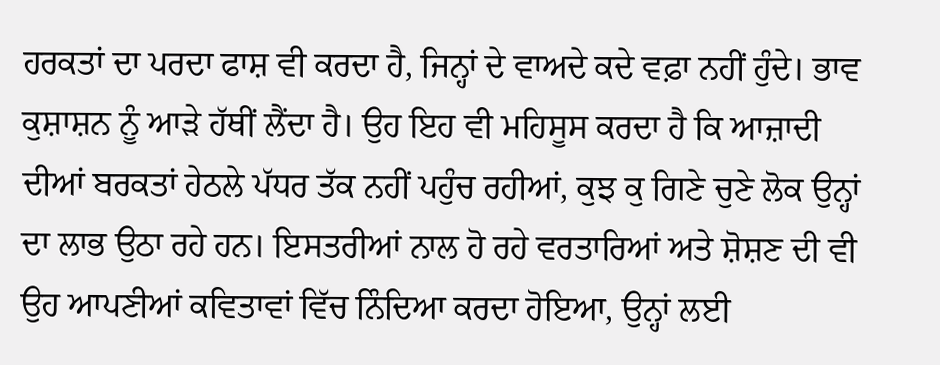ਹਰਕਤਾਂ ਦਾ ਪਰਦਾ ਫਾਸ਼ ਵੀ ਕਰਦਾ ਹੈ, ਜਿਨ੍ਹਾਂ ਦੇ ਵਾਅਦੇ ਕਦੇ ਵਫ਼ਾ ਨਹੀਂ ਹੁੰਦੇ। ਭਾਵ ਕੁਸ਼ਾਸ਼ਨ ਨੂੰ ਆੜੇ ਹੱਥੀਂ ਲੈਂਦਾ ਹੈ। ਉਹ ਇਹ ਵੀ ਮਹਿਸੂਸ ਕਰਦਾ ਹੈ ਕਿ ਆਜ਼ਾਦੀ ਦੀਆਂ ਬਰਕਤਾਂ ਹੇਠਲੇ ਪੱਧਰ ਤੱਕ ਨਹੀਂ ਪਹੁੰਚ ਰਹੀਆਂ, ਕੁਝ ਕੁ ਗਿਣੇ ਚੁਣੇ ਲੋਕ ਉਨ੍ਹਾਂ ਦਾ ਲਾਭ ਉਠਾ ਰਹੇ ਹਨ। ਇਸਤਰੀਆਂ ਨਾਲ ਹੋ ਰਹੇ ਵਰਤਾਰਿਆਂ ਅਤੇ ਸ਼ੋਸ਼ਣ ਦੀ ਵੀ ਉਹ ਆਪਣੀਆਂ ਕਵਿਤਾਵਾਂ ਵਿੱਚ ਨਿੰਦਿਆ ਕਰਦਾ ਹੋਇਆ, ਉਨ੍ਹਾਂ ਲਈ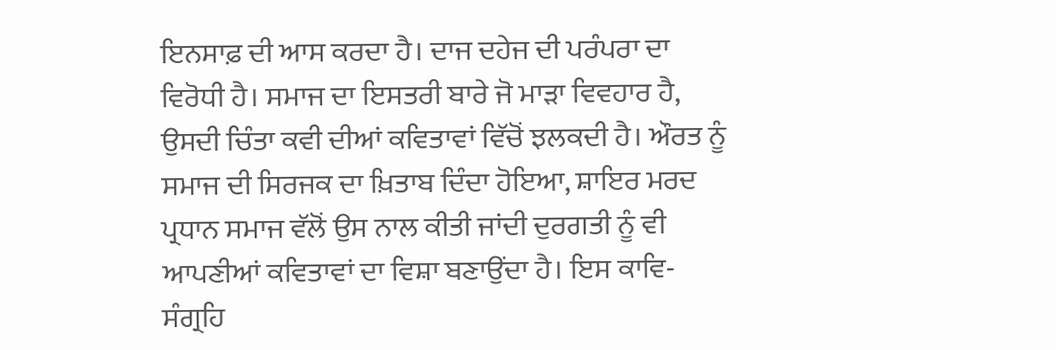ਇਨਸਾਫ਼ ਦੀ ਆਸ ਕਰਦਾ ਹੈ। ਦਾਜ ਦਹੇਜ ਦੀ ਪਰੰਪਰਾ ਦਾ ਵਿਰੋਧੀ ਹੈ। ਸਮਾਜ ਦਾ ਇਸਤਰੀ ਬਾਰੇ ਜੋ ਮਾੜਾ ਵਿਵਹਾਰ ਹੈ, ਉਸਦੀ ਚਿੰਤਾ ਕਵੀ ਦੀਆਂ ਕਵਿਤਾਵਾਂ ਵਿੱਚੋਂ ਝਲਕਦੀ ਹੈ। ਔਰਤ ਨੂੰ ਸਮਾਜ ਦੀ ਸਿਰਜਕ ਦਾ ਖ਼ਿਤਾਬ ਦਿੰਦਾ ਹੋਇਆ, ਸ਼ਾਇਰ ਮਰਦ ਪ੍ਰਧਾਨ ਸਮਾਜ ਵੱਲੋਂ ਉਸ ਨਾਲ ਕੀਤੀ ਜਾਂਦੀ ਦੁਰਗਤੀ ਨੂੰ ਵੀ ਆਪਣੀਆਂ ਕਵਿਤਾਵਾਂ ਦਾ ਵਿਸ਼ਾ ਬਣਾਉਂਦਾ ਹੈ। ਇਸ ਕਾਵਿ-ਸੰਗ੍ਰਹਿ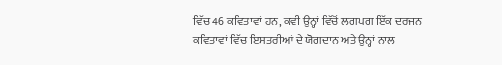ਵਿੱਚ 46 ਕਵਿਤਾਵਾਂ ਹਨ, ਕਵੀ ਉਨ੍ਹਾਂ ਵਿੱਚੋਂ ਲਗਪਗ ਇੱਕ ਦਰਜਨ ਕਵਿਤਾਵਾਂ ਵਿੱਚ ਇਸਤਰੀਆਂ ਦੇ ਯੋਗਦਾਨ ਅਤੇ ਉਨ੍ਹਾਂ ਨਾਲ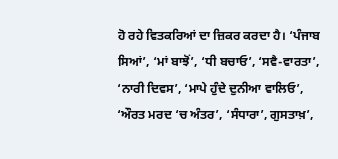ਹੋ ਰਹੇ ਵਿਤਕਰਿਆਂ ਦਾ ਜ਼ਿਕਰ ਕਰਦਾ ਹੈ। ‘ਪੰਜਾਬ ਸਿਆਂ’, ‘ਮਾਂ ਬਾਝੋਂ’, ‘ਧੀ ਬਚਾਓ’, ‘ਸਵੈ-ਵਾਰਤਾ’, ‘ਨਾਰੀ ਦਿਵਸ’, ‘ਮਾਪੇ ਹੁੰਦੇ ਦੁਨੀਆ ਵਾਲਿਓ’, ‘ਔਰਤ ਮਰਦ ‘ਚ ਅੰਤਰ’, ‘ਸੰਧਾਰਾ’, ਗੁਸਤਾਖ਼’,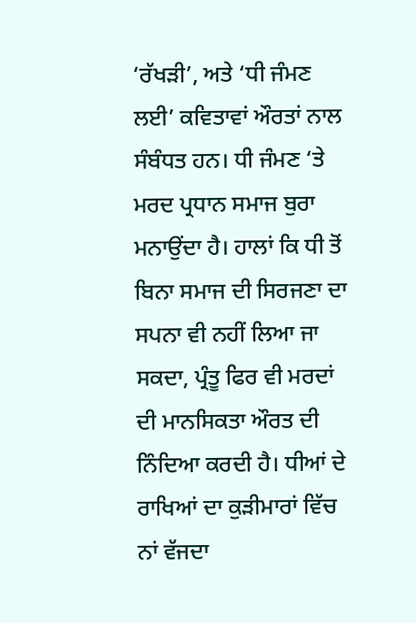‘ਰੱਖੜੀ’, ਅਤੇ ‘ਧੀ ਜੰਮਣ ਲਈ’ ਕਵਿਤਾਵਾਂ ਔਰਤਾਂ ਨਾਲ ਸੰਬੰਧਤ ਹਨ। ਧੀ ਜੰਮਣ ‘ਤੇ ਮਰਦ ਪ੍ਰਧਾਨ ਸਮਾਜ ਬੁਰਾ ਮਨਾਉਂਦਾ ਹੈ। ਹਾਲਾਂ ਕਿ ਧੀ ਤੋਂ ਬਿਨਾ ਸਮਾਜ ਦੀ ਸਿਰਜਣਾ ਦਾ ਸਪਨਾ ਵੀ ਨਹੀਂ ਲਿਆ ਜਾ ਸਕਦਾ, ਪ੍ਰੰਤੂ ਫਿਰ ਵੀ ਮਰਦਾਂ ਦੀ ਮਾਨਸਿਕਤਾ ਔਰਤ ਦੀ ਨਿੰਦਿਆ ਕਰਦੀ ਹੈ। ਧੀਆਂ ਦੇ ਰਾਖਿਆਂ ਦਾ ਕੁੜੀਮਾਰਾਂ ਵਿੱਚ ਨਾਂ ਵੱਜਦਾ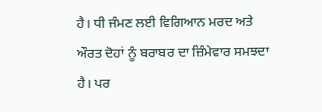ਹੈ। ਧੀ ਜੰਮਣ ਲਈ ਵਿਗਿਆਨ ਮਰਦ ਅਤੇ ਔਰਤ ਦੋਹਾਂ ਨੂੰ ਬਰਾਬਰ ਦਾ ਜ਼ਿੰਮੇਵਾਰ ਸਮਝਦਾ ਹੈ। ਪਰ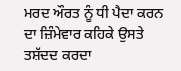ਮਰਦ ਔਰਤ ਨੂੰ ਧੀ ਪੈਦਾ ਕਰਨ ਦਾ ਜ਼ਿੰਮੇਵਾਰ ਕਹਿਕੇ ਉਸਤੇ ਤਸ਼ੱਦਦ ਕਰਦਾ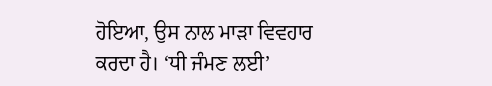ਹੋਇਆ, ਉਸ ਨਾਲ ਮਾੜਾ ਵਿਵਹਾਰ ਕਰਦਾ ਹੈ। ‘ਧੀ ਜੰਮਣ ਲਈ’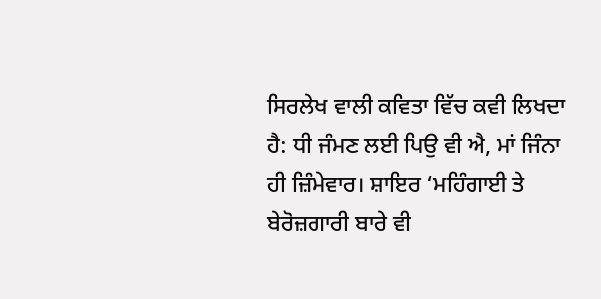ਸਿਰਲੇਖ ਵਾਲੀ ਕਵਿਤਾ ਵਿੱਚ ਕਵੀ ਲਿਖਦਾ ਹੈ: ਧੀ ਜੰਮਣ ਲਈ ਪਿਉ ਵੀ ਐ, ਮਾਂ ਜਿੰਨਾ ਹੀ ਜ਼ਿੰਮੇਵਾਰ। ਸ਼ਾਇਰ ‘ਮਹਿੰਗਾਈ ਤੇ ਬੇਰੋਜ਼ਗਾਰੀ ਬਾਰੇ ਵੀ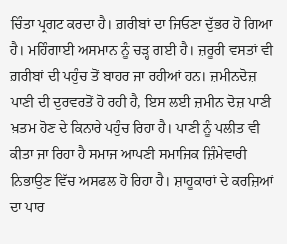ਚਿੰਤਾ ਪ੍ਰਗਟ ਕਰਦਾ ਹੈ। ਗ਼ਰੀਬਾਂ ਦਾ ਜਿਓਣਾ ਦੁੱਭਰ ਹੋ ਗਿਆ ਹੈ। ਮਹਿੰਗਾਈ ਅਸਮਾਨ ਨੂੰ ਚੜ੍ਹ ਗਈ ਹੈ। ਜ਼ਰੂਰੀ ਵਸਤਾਂ ਵੀ ਗ਼ਰੀਬਾਂ ਦੀ ਪਹੁੰਚ ਤੋਂ ਬਾਹਰ ਜਾ ਰਹੀਆਂ ਹਨ। ਜ਼ਮੀਨਦੋਜ਼ ਪਾਣੀ ਦੀ ਦੁਰਵਰਤੋਂ ਹੋ ਰਹੀ ਹੈ, ਇਸ ਲਈ ਜ਼ਮੀਨ ਦੋਜ਼ ਪਾਣੀ ਖ਼ਤਮ ਹੋਣ ਦੇ ਕਿਨਾਰੇ ਪਹੁੰਚ ਰਿਹਾ ਹੈ। ਪਾਣੀ ਨੂੰ ਪਲੀਤ ਵੀ ਕੀਤਾ ਜਾ ਰਿਹਾ ਹੈ ਸਮਾਜ ਆਪਣੀ ਸਮਾਜਿਕ ਜ਼ਿੰਮੇਵਾਰੀ ਨਿਭਾਉਣ ਵਿੱਚ ਅਸਫਲ ਹੋ ਰਿਹਾ ਹੈ। ਸ਼ਾਹੂਕਾਰਾਂ ਦੇ ਕਰਜ਼ਿਆਂ ਦਾ ਪਾਰ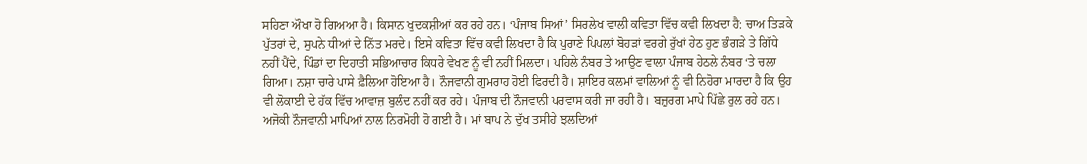ਸਹਿਣਾ ਔਖਾ ਹੋ ਗਿਅਆ ਹੈ। ਕਿਸਾਨ ਖੁਦਕਸ਼ੀਆਂ ਕਰ ਰਹੇ ਹਨ। ‘ਪੰਜਾਬ ਸਿਆਂ’ ਸਿਰਲੇਖ ਵਾਲੀ ਕਵਿਤਾ ਵਿੱਚ ਕਵੀ ਲਿਖਦਾ ਹੈ: ਚਾਅ ਤਿੜਕੇ ਪੁੱਤਰਾਂ ਦੇ, ਸੁਪਨੇ ਧੀਆਂ ਦੇ ਨਿੱਤ ਮਰਦੇ। ਇਸੇ ਕਵਿਤਾ ਵਿੱਚ ਕਵੀ ਲਿਖਦਾ ਹੈ ਕਿ ਪੁਰਾਣੇ ਪਿਪਲਾਂ ਬੋਹੜਾਂ ਵਰਗੇ ਰੁੱਖਾਂ ਹੇਠ ਹੁਣ ਭੰਗੜੇ ਤੇ ਗਿੱਧੇ ਨਹੀਂ ਪੈਂਦੇ, ਪਿੰਡਾਂ ਦਾ ਦਿਹਾਤੀ ਸਭਿਆਚਾਰ ਕਿਧਰੇ ਵੇਖਣ ਨੂੰ ਵੀ ਨਹੀਂ ਮਿਲਦਾ। ਪਹਿਲੇ ਨੰਬਰ ਤੇ ਆਉਣ ਵਾਲਾ ਪੰਜਾਬ ਹੇਠਲੇ ਨੰਬਰ ‘ਤੇ ਚਲਾ ਗਿਆ। ਨਸ਼ਾ ਚਾਰੇ ਪਾਸੇ ਫ਼ੈਲਿਆ ਹੋਇਆ ਹੈ। ਨੌਜਵਾਨੀ ਗੁਮਰਾਹ ਹੋਈ ਫਿਰਦੀ ਹੈ। ਸ਼ਾਇਰ ਕਲਮਾਂ ਵਾਲਿਆਂ ਨੂੰ ਵੀ ਨਿਹੋਰਾ ਮਾਰਦਾ ਹੈ ਕਿ ਉਹ ਵੀ ਲੋਕਾਈ ਦੇ ਹੱਕ ਵਿੱਚ ਆਵਾਜ਼ ਬੁਲੰਦ ਨਹੀਂ ਕਰ ਰਹੇ। ਪੰਜਾਬ ਦੀ ਨੌਜਵਾਨੀ ਪਰਵਾਸ ਕਰੀ ਜਾ ਰਹੀ ਹੈ। ਬਜ਼ੁਰਗ ਮਾਪੇ ਪਿੱਛੇ ਰੁਲ ਰਹੇ ਹਨ। ਅਜੋਕੀ ਨੌਜਵਾਨੀ ਮਾਪਿਆਂ ਨਾਲ ਨਿਰਮੋਹੀ ਹੋ ਗਈ ਹੈ। ਮਾਂ ਬਾਪ ਨੇ ਦੁੱਖ ਤਸੀਹੇ ਝਲਦਿਆਂ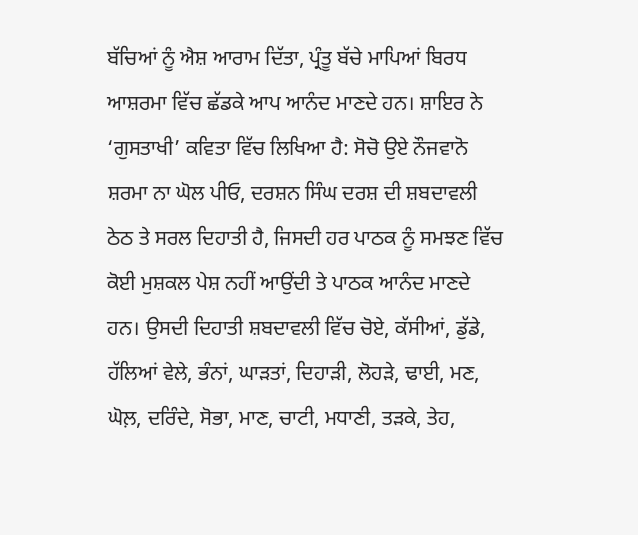ਬੱਚਿਆਂ ਨੂੰ ਐਸ਼ ਆਰਾਮ ਦਿੱਤਾ, ਪ੍ਰੰਤੂ ਬੱਚੇ ਮਾਪਿਆਂ ਬਿਰਧ ਆਸ਼ਰਮਾ ਵਿੱਚ ਛੱਡਕੇ ਆਪ ਆਨੰਦ ਮਾਣਦੇ ਹਨ। ਸ਼ਾਇਰ ਨੇ ‘ਗੁਸਤਾਖੀ’ ਕਵਿਤਾ ਵਿੱਚ ਲਿਖਿਆ ਹੈ: ਸੋਚੋ ਉਏ ਨੌਜਵਾਨੋ ਸ਼ਰਮਾ ਨਾ ਘੋਲ ਪੀਓ, ਦਰਸ਼ਨ ਸਿੰਘ ਦਰਸ਼ ਦੀ ਸ਼ਬਦਾਵਲੀ ਠੇਠ ਤੇ ਸਰਲ ਦਿਹਾਤੀ ਹੈ, ਜਿਸਦੀ ਹਰ ਪਾਠਕ ਨੂੰ ਸਮਝਣ ਵਿੱਚ ਕੋਈ ਮੁਸ਼ਕਲ ਪੇਸ਼ ਨਹੀਂ ਆਉਂਦੀ ਤੇ ਪਾਠਕ ਆਨੰਦ ਮਾਣਦੇ ਹਨ। ਉਸਦੀ ਦਿਹਾਤੀ ਸ਼ਬਦਾਵਲੀ ਵਿੱਚ ਚੋਏ, ਕੱਸੀਆਂ, ਡੁੱਡੇ, ਹੱਲਿਆਂ ਵੇਲੇ, ਭੰਨਾਂ, ਘਾੜਤਾਂ, ਦਿਹਾੜੀ, ਲੋਹੜੇ, ਢਾਈ, ਮਣ, ਘੋਲ਼, ਦਰਿੰਦੇ, ਸੋਭਾ, ਮਾਣ, ਚਾਟੀ, ਮਧਾਣੀ, ਤੜਕੇ, ਤੇਹ,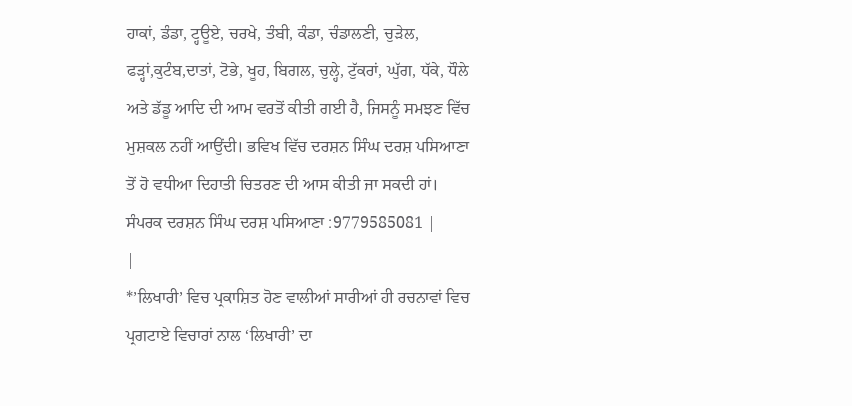ਹਾਕਾਂ, ਡੰਡਾ, ਟ੍ਹਊਏ, ਚਰਖੇ, ਤੰਬੀ, ਕੰਡਾ, ਚੰਡਾਲਣੀ, ਚੁੜੇਲ, ਫੜ੍ਹਾਂ,ਕੁਟੰਬ,ਦਾਤਾਂ, ਟੋਭੇ, ਖੂਹ, ਬਿਗਲ, ਚੁਲ੍ਹੇ, ਟੁੱਕਰਾਂ, ਘੁੱਗ, ਧੱਕੇ, ਧੌਲੇ ਅਤੇ ਡੱਡੂ ਆਦਿ ਦੀ ਆਮ ਵਰਤੋਂ ਕੀਤੀ ਗਈ ਹੈ, ਜਿਸਨੂੰ ਸਮਝਣ ਵਿੱਚ ਮੁਸ਼ਕਲ ਨਹੀਂ ਆਉਂਦੀ। ਭਵਿਖ ਵਿੱਚ ਦਰਸ਼ਨ ਸਿੰਘ ਦਰਸ਼ ਪਸਿਆਣਾ ਤੋਂ ਹੋ ਵਧੀਆ ਦਿਹਾਤੀ ਚਿਤਰਣ ਦੀ ਆਸ ਕੀਤੀ ਜਾ ਸਕਦੀ ਹਾਂ। ਸੰਪਰਕ ਦਰਸ਼ਨ ਸਿੰਘ ਦਰਸ਼ ਪਸਿਆਣਾ :9779585081 |
|
*’ਲਿਖਾਰੀ’ ਵਿਚ ਪ੍ਰਕਾਸ਼ਿਤ ਹੋਣ ਵਾਲੀਆਂ ਸਾਰੀਆਂ ਹੀ ਰਚਨਾਵਾਂ ਵਿਚ ਪ੍ਰਗਟਾਏ ਵਿਚਾਰਾਂ ਨਾਲ ‘ਲਿਖਾਰੀ’ ਦਾ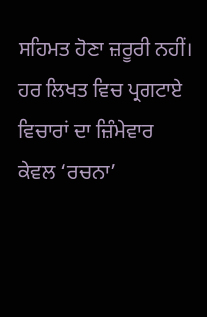ਸਹਿਮਤ ਹੋਣਾ ਜ਼ਰੂਰੀ ਨਹੀਂ। ਹਰ ਲਿਖਤ ਵਿਚ ਪ੍ਰਗਟਾਏ ਵਿਚਾਰਾਂ ਦਾ ਜ਼ਿੰਮੇਵਾਰ ਕੇਵਲ ‘ਰਚਨਾ’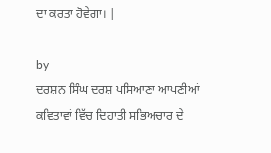ਦਾ ਕਰਤਾ ਹੋਵੇਗਾ। |

by
ਦਰਸ਼ਨ ਸਿੰਘ ਦਰਸ਼ ਪਸਿਆਣਾ ਆਪਣੀਆਂ ਕਵਿਤਾਵਾਂ ਵਿੱਚ ਦਿਹਾਤੀ ਸਭਿਅਚਾਰ ਦੇ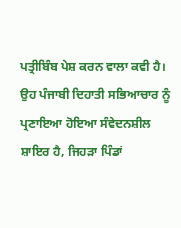ਪਤ੍ਰੀਬਿੰਬ ਪੇਸ਼ ਕਰਨ ਵਾਲਾ ਕਵੀ ਹੈ। ਉਹ ਪੰਜਾਬੀ ਦਿਹਾਤੀ ਸਭਿਆਚਾਰ ਨੂੰ ਪ੍ਰਣਾਇਆ ਹੋਇਆ ਸੰਵੇਦਨਸ਼ੀਲ ਸ਼ਾਇਰ ਹੈ, ਜਿਹੜਾ ਪਿੰਡਾਂ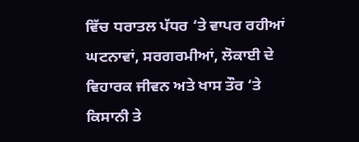ਵਿੱਚ ਧਰਾਤਲ ਪੱਧਰ ‘ਤੇ ਵਾਪਰ ਰਹੀਆਂ ਘਟਨਾਵਾਂ, ਸਰਗਰਮੀਆਂ, ਲੋਕਾਈ ਦੇ ਵਿਹਾਰਕ ਜੀਵਨ ਅਤੇ ਖਾਸ ਤੌਰ ‘ਤੇ ਕਿਸਾਨੀ ਤੇ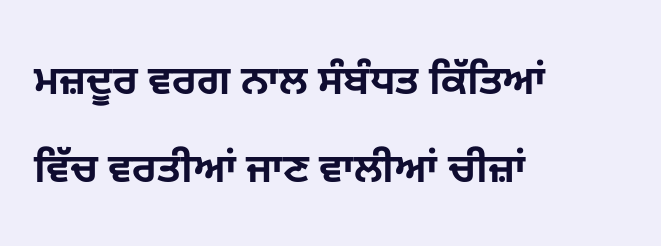ਮਜ਼ਦੂਰ ਵਰਗ ਨਾਲ ਸੰਬੰਧਤ ਕਿੱਤਿਆਂ ਵਿੱਚ ਵਰਤੀਆਂ ਜਾਣ ਵਾਲੀਆਂ ਚੀਜ਼ਾਂ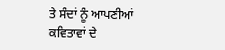ਤੇ ਸੰਦਾਂ ਨੂੰ ਆਪਣੀਆਂ ਕਵਿਤਾਵਾਂ ਦੇ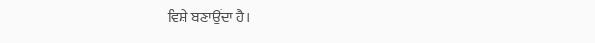ਵਿਸ਼ੇ ਬਣਾਉਂਦਾ ਹੈ।